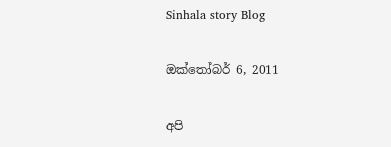Sinhala story Blog

ඔක්තෝබර් 6, 2011

අපි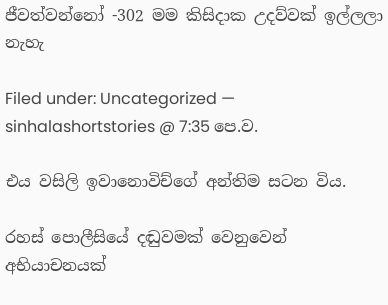ජීවත්වන්නෝ -302 මම කිසිදාක උදව්වක් ඉල්ලලා නැහැ

Filed under: Uncategorized — sinhalashortstories @ 7:35 පෙ.ව.

එය වසිලි ඉවානොවිච්ගේ අන්තිම සටන විය.

රහස් පොලීසියේ දඬුවමක් වෙනුවෙන් අභියාචනයක්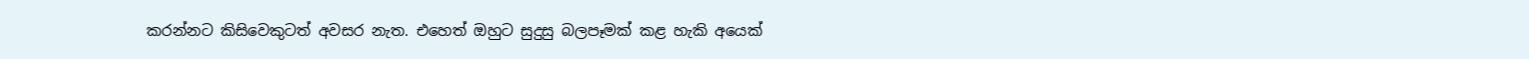කරන්නට කිසිවෙකුටත් අවසර නැත. එහෙත් ඔහුට සුදුසු බලපෑමක් කළ හැකි අයෙක්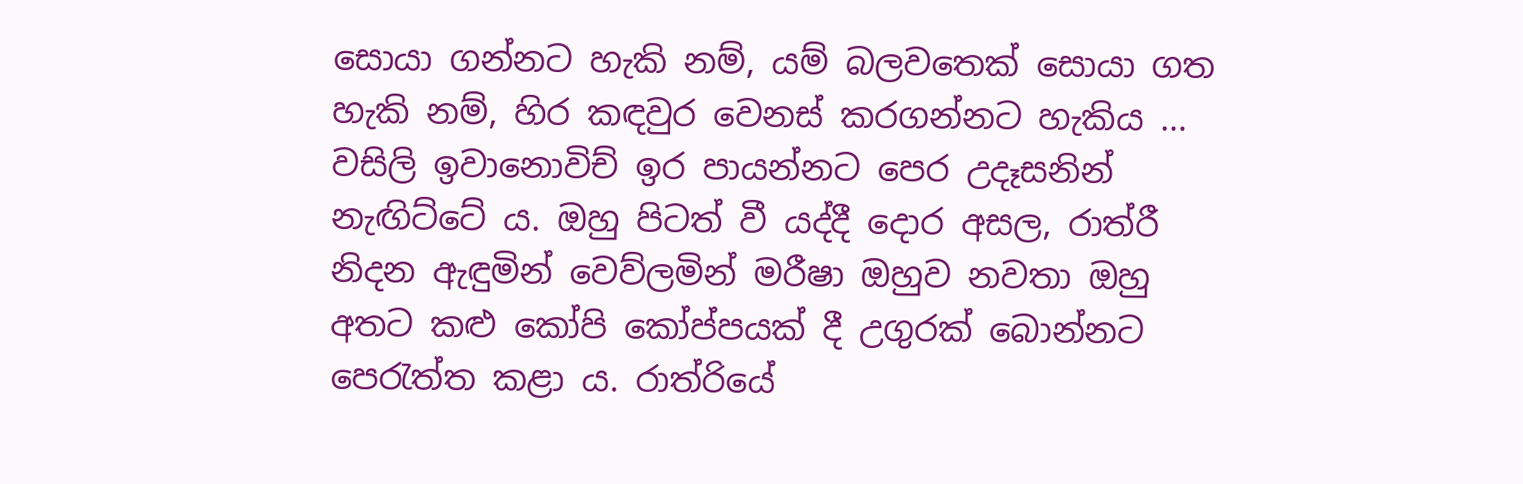සොයා ගන්නට හැකි නම්, යම් බලවතෙක් සොයා ගත හැකි නම්, හිර කඳවුර වෙනස් කරගන්නට හැකිය … වසිලි ඉවානොවිච් ඉර පායන්නට පෙර උදෑසනින් නැඟිට්ටේ ය. ඔහු පිටත් වී යද්දී දොර අසල, රාත්රී නිදන ඇඳුමින් වෙව්ලමින් මරීෂා ඔහුව නවතා ඔහු අතට කළු කෝපි කෝප්පයක් දී උගුරක් බොන්නට පෙරැත්ත ක‍ළා ය. රාත්රියේ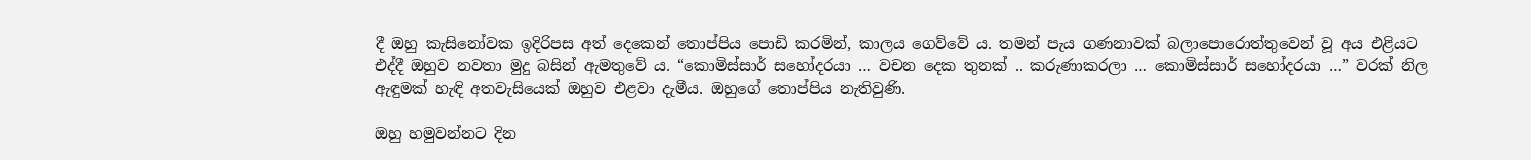දී ඔහු කැසිනෝවක ඉදිරිපස අත් දෙකෙන් තොප්පිය පොඩි කරමින්, කාලය ගෙව්වේ ය. තමන් පැය ගණනාවක් බලාපොරොත්තුවෙන් වූ අය එළියට එද්දී ඔහුව නවතා මුදු බසින් ඇමතුවේ ය. “කොමිස්සාර් සහෝදරයා … වචන දෙක තුනක් .. කරුණාකරලා … කොමිස්සාර් සහෝදරයා …” වරක් නිල ඇඳුමක් හැඳි අතවැසියෙක් ඔහුව එළවා දැමීය. ඔහුගේ ‍තොප්පිය නැතිවුණි.

ඔහු හමුවන්නට දින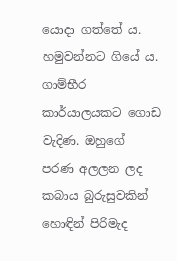යොදා ගත්තේ ය. හමුවන්නට ගියේ ය. ගාම්භීර කාර්යාලයකට ගොඩ වැදිණ. ඔහුගේ පරණ අලලන ලද කබාය බුරුසුවකින් හොඳින් පිරිමැද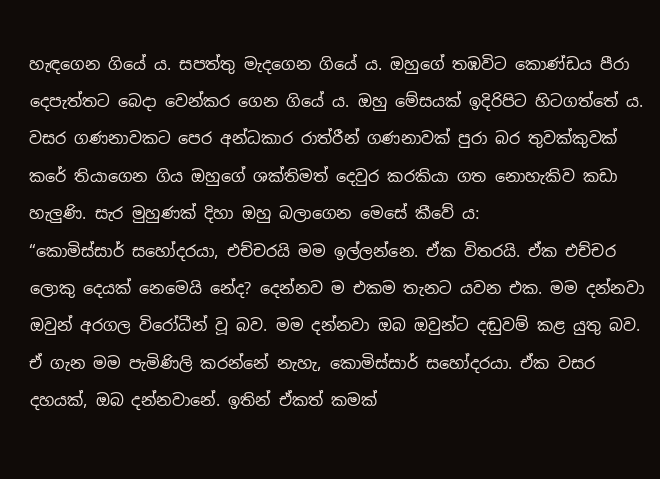හැඳගෙන ගියේ ය. සපත්තු මැදගෙන ගියේ ය. ඔහුගේ තඹවිට කොණ්ඩය පීරා දෙපැත්තට බෙදා වෙන්කර ගෙන ගියේ ය. ඔහු මේසයක් ඉදිරිපිට හිටගත්තේ ය. වසර ගණනාවකට පෙර අන්ධකාර රාත්රීන් ගණනාවක් පුරා බර තුවක්කුවක් කරේ තියාගෙන ගිය ඔහුගේ ශක්තිමත් දෙවුර කරකියා ගත නොහැකිව කඩා හැලුණි. සැර මුහුණක් දිහා ඔහු බලාගෙන මෙසේ කීවේ ය:
“කොමිස්සාර් සහෝදරයා, එච්චරයි මම ඉල්ලන්නෙ. ඒක විතරයි. ඒක එච්චර ලොකු දෙයක් නෙමෙයි නේද? දෙන්නව ම එකම තැනට යවන එක. මම දන්නවා ඔවුන් අරගල විරෝධීන් වූ බව. මම දන්නවා ඔබ ඔවුන්ට දඬුවම් කළ යුතු බව. ඒ ගැන මම පැමිණිලි කරන්නේ නැහැ, කොමිස්සාර් සහෝදරයා. ඒක වසර දහයක්, ඔබ දන්නවානේ. ඉතින් ඒකත් කමක්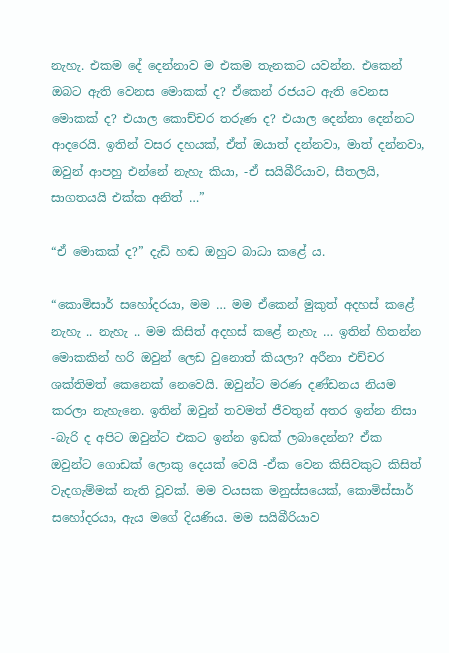නැහැ. එකම දේ දෙන්නාව ම එකම තැනකට යවන්න. එකෙන් ඔබට ඇති වෙනස මොකක් ද? ඒකෙන් රජයට ඇති වෙනස මොකක් ද? එයාල කොච්චර තරුණ ද? එයාල දෙන්නා දෙන්නට ආදරෙයි. ඉතින් වසර දහයක්, ඒත් ඔයාත් දන්නවා, මාත් දන්නවා, ඔවුන් ආපහු එන්නේ නැහැ කියා, -ඒ සයිබීරියාව, සීතලයි, සාගතයයි එක්ක අනිත් …”

“ඒ මොකක් ද?” දැඩි හඬ ඔහුට බාධා කළේ ය.

“කොමිසාර් සහෝදරයා, මම … මම ඒකෙන් මුකුත් අදහස් කළේ නැහැ .. නැහැ .. මම කිසිත් අදහස් කළේ නැහැ … ඉතින් හිතන්න මොකකින් හරි ඔවුන් ලෙඩ වුනොත් කියලා? අරීනා එච්චර ශක්තිමත් කෙනෙක් නෙවෙයි. ඔවුන්ට මරණ දණ්ඩනය නියම කරලා නැහැනෙ. ඉතින් ඔවුන් තවමත් ජීවතුන් අතර ඉන්න නිසා -බැරි ද අපිට ඔවුන්ට එකට ඉන්න ඉඩක් ලබාදෙන්න? ඒක ඔවුන්ට ගොඩක් ලොකු දෙයක් වෙයි -ඒක වෙන කිසිවකුට කිසිත් වැදගැම්මක් නැති වූවක්. මම වයසක මනුස්සයෙක්, කොමිස්සාර් සහෝදර‍යා, ඇය මගේ දියණිය. මම සයිබීරියාව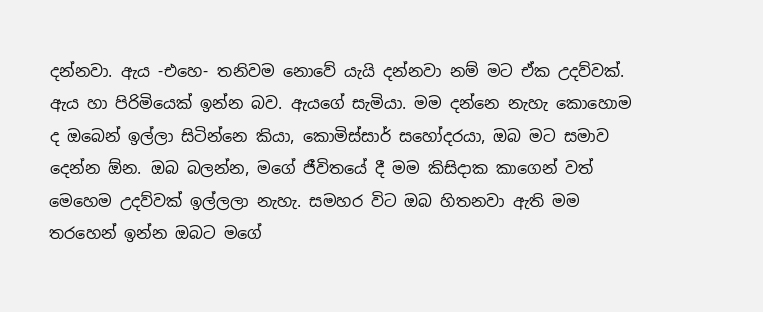දන්නවා. ඇය -එහෙ- තනිවම නොවේ යැයි දන්නවා නම් මට ඒක උදව්වක්. ඇය හා පිරිමියෙක් ඉන්න බව. ඇයගේ සැමියා. මම දන්නෙ නැහැ කොහොම ද ඔබෙන් ඉල්ලා සිටින්නෙ කියා, කොමිස්සාර් සහෝදරයා, ඔබ මට සමාව දෙන්න ඕන. ඔබ බලන්න, මගේ ජීවිතයේ දී මම කිසිදාක කාගෙන් වත් මෙහෙම උදව්වක් ඉල්ලලා නැහැ. සමහර විට ඔබ හිතනවා ඇති මම තරහෙන් ඉන්න ඔබට මගේ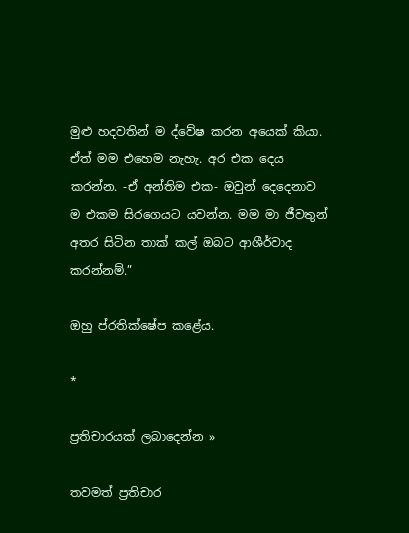මුළු හදවතින් ම ද්වේෂ කරන අයෙක් කියා. ඒත් මම එහෙම නැහැ. අර එක දෙය කරන්න. -ඒ අන්තිම එක- ඔවුන් දෙදෙනාව ම එකම සිරගෙයට යවන්න. මම මා ජීවතුන් අතර සිටින තාක් කල් ඔබට ආශීර්වාද කරන්නම්.”

ඔහු ප්රතික්ෂේප කළේය.

*

ප්‍රතිචාරයක් ලබාදෙන්න »

තවමත් ප්‍රතිචාර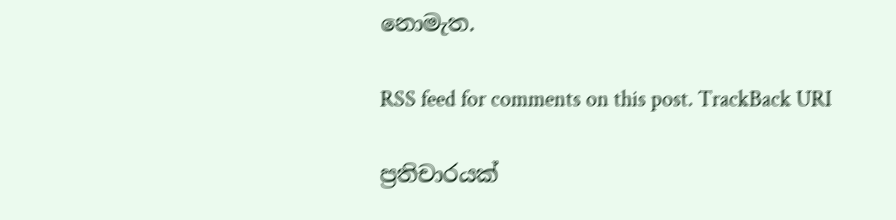නොමැත.

RSS feed for comments on this post. TrackBack URI

ප්‍රතිචාරයක්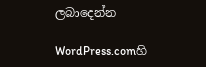ලබාදෙන්න

WordPress.comහි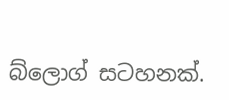බ්ලොග් සටහනක්.